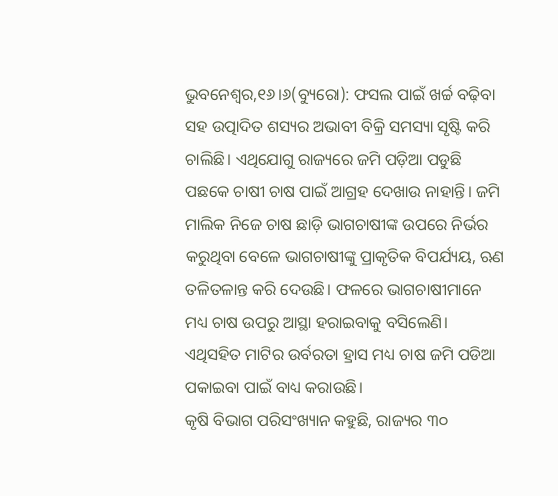ଭୁବନେଶ୍ୱର,୧୬।୬(ବ୍ୟୁରୋ): ଫସଲ ପାଇଁ ଖର୍ଚ୍ଚ ବଢ଼ିବା ସହ ଉତ୍ପାଦିତ ଶସ୍ୟର ଅଭାବୀ ବିକ୍ରି ସମସ୍ୟା ସୃଷ୍ଟି କରି ଚାଲିଛି। ଏଥିଯୋଗୁ ରାଜ୍ୟରେ ଜମି ପଡ଼ିଆ ପଡୁଛି ପଛକେ ଚାଷୀ ଚାଷ ପାଇଁ ଆଗ୍ରହ ଦେଖାଉ ନାହାନ୍ତି। ଜମି ମାଲିକ ନିଜେ ଚାଷ ଛାଡ଼ି ଭାଗଚାଷୀଙ୍କ ଉପରେ ନିର୍ଭର କରୁଥିବା ବେଳେ ଭାଗଚାଷୀଙ୍କୁ ପ୍ରାକୃତିକ ବିପର୍ଯ୍ୟୟ, ଋଣ ତଳିତଳାନ୍ତ କରି ଦେଉଛି। ଫଳରେ ଭାଗଚାଷୀମାନେ ମଧ୍ୟ ଚାଷ ଉପରୁ ଆସ୍ଥା ହରାଇବାକୁ ବସିଲେଣି। ଏଥିସହିତ ମାଟିର ଉର୍ବରତା ହ୍ରାସ ମଧ୍ୟ ଚାଷ ଜମି ପଡିଆ ପକାଇବା ପାଇଁ ବାଧ୍ୟ କରାଉଛି।
କୃଷି ବିଭାଗ ପରିସଂଖ୍ୟାନ କହୁଛି, ରାଜ୍ୟର ୩୦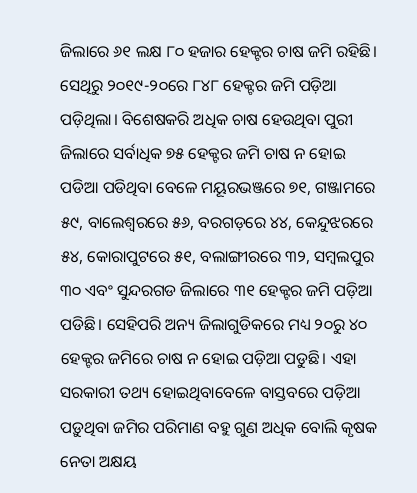ଜିଲାରେ ୬୧ ଲକ୍ଷ ୮୦ ହଜାର ହେକ୍ଟର ଚାଷ ଜମି ରହିଛି। ସେଥିରୁ ୨୦୧୯-୨୦ରେ ୮୪୮ ହେକ୍ଟର ଜମି ପଡ଼ିଆ ପଡ଼ିଥିଲା। ବିଶେଷକରି ଅଧିକ ଚାଷ ହେଉଥିବା ପୁରୀ ଜିଲାରେ ସର୍ବାଧିକ ୭୫ ହେକ୍ଟର ଜମି ଚାଷ ନ ହୋଇ ପଡିଆ ପଡିଥିବା ବେଳେ ମୟୂରଭଞ୍ଜରେ ୭୧, ଗଞ୍ଜାମରେ ୫୯, ବାଲେଶ୍ୱରରେ ୫୬, ବରଗଡ଼ରେ ୪୪, କେନ୍ଦୁଝରରେ ୫୪, କୋରାପୁଟରେ ୫୧, ବଲାଙ୍ଗୀରରେ ୩୨, ସମ୍ବଲପୁର ୩୦ ଏବଂ ସୁନ୍ଦରଗଡ ଜିଲାରେ ୩୧ ହେକ୍ଟର ଜମି ପଡ଼ିଆ ପଡିଛି। ସେହିପରି ଅନ୍ୟ ଜିଲାଗୁଡିକରେ ମଧ୍ୟ ୨୦ରୁ ୪୦ ହେକ୍ଟର ଜମିରେ ଚାଷ ନ ହୋଇ ପଡ଼ିଆ ପଡୁଛି। ଏହା ସରକାରୀ ତଥ୍ୟ ହୋଇଥିବାବେଳେ ବାସ୍ତବରେ ପଡ଼ିଆ ପଡ଼ୁଥିବା ଜମିର ପରିମାଣ ବହୁ ଗୁଣ ଅଧିକ ବୋଲି କୃଷକ ନେତା ଅକ୍ଷୟ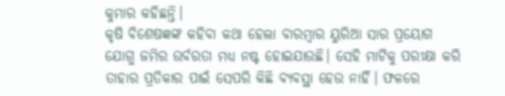କୁମାର କହିଛନ୍ତି।
କୃଷି ବିଶେଷଜ୍ଞଙ୍କ କହିବା କଥା ହେଲା ବାରମ୍ବାର ୟୁରିଆ ସାର ପ୍ରୟୋଗ ଯୋଗୁ ଜମିର ଉର୍ବରତା ମଧ୍ୟ ନଷ୍ଟ ହୋଇଯାଉଛି। ସେହି ମାଟିକୁ ପରୀକ୍ଷା କରି ତାହାର ପ୍ରତିକାର ପାଇଁ ସେପରି କିଛି ବ୍ୟବସ୍ଥା ହେଉ ନାହିଁ। ଫଳରେ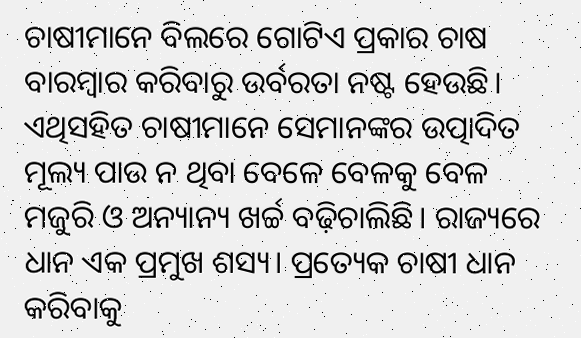ଚାଷୀମାନେ ବିଲରେ ଗୋଟିଏ ପ୍ରକାର ଚାଷ ବାରମ୍ବାର କରିବାରୁ ଉର୍ବରତା ନଷ୍ଟ ହେଉଛି। ଏଥିସହିତ ଚାଷୀମାନେ ସେମାନଙ୍କର ଉତ୍ପାଦିତ ମୂଲ୍ୟ ପାଉ ନ ଥିବା ବେଳେ ବେଳକୁ ବେଳ ମଜୁରି ଓ ଅନ୍ୟାନ୍ୟ ଖର୍ଚ୍ଚ ବଢ଼ିଚାଲିଛି। ରାଜ୍ୟରେ ଧାନ ଏକ ପ୍ରମୁଖ ଶସ୍ୟ। ପ୍ରତ୍ୟେକ ଚାଷୀ ଧାନ କରିବାକୁ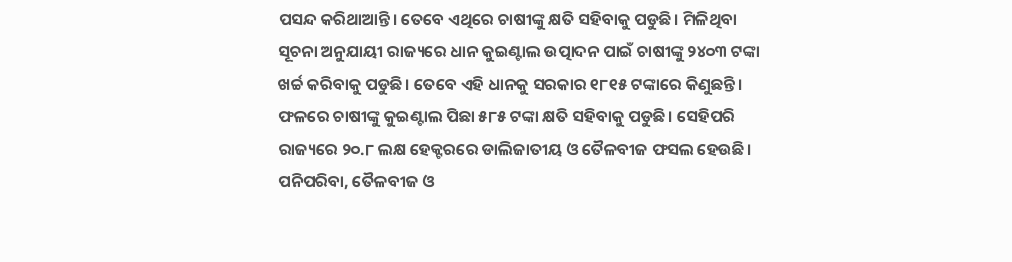ପସନ୍ଦ କରିଥାଆନ୍ତି। ତେବେ ଏଥିରେ ଚାଷୀଙ୍କୁ କ୍ଷତି ସହିବାକୁ ପଡୁଛି। ମିଳିଥିବା ସୂଚନା ଅନୁଯାୟୀ ରାଜ୍ୟରେ ଧାନ କୁଇଣ୍ଟାଲ ଉତ୍ପାଦନ ପାଇଁ ଚାଷୀଙ୍କୁ ୨୪୦୩ ଟଙ୍କା ଖର୍ଚ୍ଚ କରିବାକୁ ପଡୁଛି। ତେବେ ଏହି ଧାନକୁ ସରକାର ୧୮୧୫ ଟଙ୍କାରେ କିଣୁଛନ୍ତି। ଫଳରେ ଚାଷୀଙ୍କୁ କୁଇଣ୍ଟାଲ ପିଛା ୫୮୫ ଟଙ୍କା କ୍ଷତି ସହିବାକୁ ପଡୁଛି। ସେହିପରି ରାଜ୍ୟରେ ୨୦.୮ ଲକ୍ଷ ହେକ୍ଟରରେ ଡାଲିଜାତୀୟ ଓ ତୈଳବୀଜ ଫସଲ ହେଉଛି। ପନିପରିବା, ତୈଳବୀଜ ଓ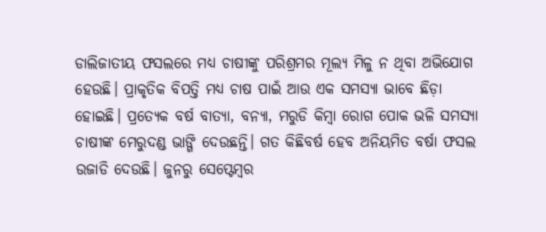ଡାଲିଜାତୀୟ ଫସଲରେ ମଧ୍ୟ ଚାଷୀଙ୍କୁ ପରିଶ୍ରମର ମୂଲ୍ୟ ମିଳୁ ନ ଥିବା ଅଭିଯୋଗ ହେଉଛି। ପ୍ରାକୃତିକ ବିପତ୍ତି ମଧ୍ୟ ଚାଷ ପାଇଁ ଆଉ ଏକ ସମସ୍ୟା ଭାବେ ଛିଡ଼ା ହୋଇଛି। ପ୍ରତ୍ୟେକ ବର୍ଷ ବାତ୍ୟା, ବନ୍ୟା, ମରୁଡି କିମ୍ବା ରୋଗ ପୋକ ଭଳି ସମସ୍ୟା ଚାଷୀଙ୍କ ମେରୁଦଣ୍ଡ ଭାଙ୍ଗି ଦେଉଛନ୍ତି। ଗତ କିଛିବର୍ଷ ହେବ ଅନିୟମିତ ବର୍ଷା ଫସଲ ଉଜାଡି ଦେଉଛି। ଜୁନରୁ ସେପ୍ଟେମ୍ବର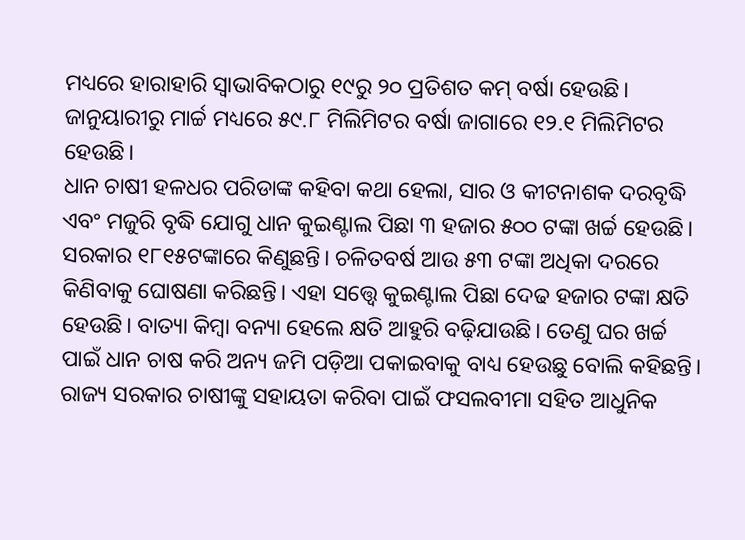ମଧ୍ୟରେ ହାରାହାରି ସ୍ବାଭାବିକଠାରୁ ୧୯ରୁ ୨୦ ପ୍ରତିଶତ କମ୍ ବର୍ଷା ହେଉଛି। ଜାନୁୟାରୀରୁ ମାର୍ଚ୍ଚ ମଧ୍ୟରେ ୫୯.୮ ମିଲିମିଟର ବର୍ଷା ଜାଗାରେ ୧୨.୧ ମିଲିମିଟର ହେଉଛି।
ଧାନ ଚାଷୀ ହଳଧର ପରିଡାଙ୍କ କହିବା କଥା ହେଲା, ସାର ଓ କୀଟନାଶକ ଦରବୃଦ୍ଧି ଏବଂ ମଜୁରି ବୃଦ୍ଧି ଯୋଗୁ ଧାନ କୁଇଣ୍ଟାଲ ପିଛା ୩ ହଜାର ୫୦୦ ଟଙ୍କା ଖର୍ଚ୍ଚ ହେଉଛି। ସରକାର ୧୮୧୫ଟଙ୍କାରେ କିଣୁଛନ୍ତି। ଚଳିତବର୍ଷ ଆଉ ୫୩ ଟଙ୍କା ଅଧିକା ଦରରେ କିଣିବାକୁ ଘୋଷଣା କରିଛନ୍ତି। ଏହା ସତ୍ତ୍ୱେ କୁଇଣ୍ଟାଲ ପିଛା ଦେଢ ହଜାର ଟଙ୍କା କ୍ଷତି ହେଉଛି। ବାତ୍ୟା କିମ୍ବା ବନ୍ୟା ହେଲେ କ୍ଷତି ଆହୁରି ବଢ଼ିଯାଉଛି। ତେଣୁ ଘର ଖର୍ଚ୍ଚ ପାଇଁ ଧାନ ଚାଷ କରି ଅନ୍ୟ ଜମି ପଡ଼ିଆ ପକାଇବାକୁ ବାଧ୍ୟ ହେଉଛୁ ବୋଲି କହିଛନ୍ତି।
ରାଜ୍ୟ ସରକାର ଚାଷୀଙ୍କୁ ସହାୟତା କରିବା ପାଇଁ ଫସଲବୀମା ସହିତ ଆଧୁନିକ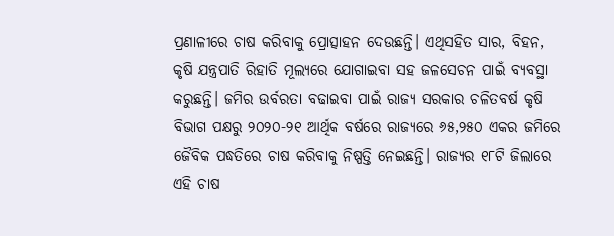ପ୍ରଣାଳୀରେ ଚାଷ କରିବାକୁ ପ୍ରୋତ୍ସାହନ ଦେଉଛନ୍ତି। ଏଥିସହିତ ସାର, ବିହନ, କୃଷି ଯନ୍ତ୍ରପାତି ରିହାତି ମୂଲ୍ୟରେ ଯୋଗାଇବା ସହ ଜଳସେଚନ ପାଇଁ ବ୍ୟବସ୍ଥା କରୁଛନ୍ତି। ଜମିର ଉର୍ବରତା ବଢାଇବା ପାଇଁ ରାଜ୍ୟ ସରକାର ଚଳିତବର୍ଷ କୃଷି ବିଭାଗ ପକ୍ଷରୁ ୨୦୨୦-୨୧ ଆର୍ଥିକ ବର୍ଷରେ ରାଜ୍ୟରେ ୬୫,୨୫୦ ଏକର ଜମିରେ ଜୈବିକ ପଦ୍ଧତିରେ ଚାଷ କରିବାକୁ ନିଷ୍ପତ୍ତି ନେଇଛନ୍ତି। ରାଜ୍ୟର ୧୮ଟି ଜିଲାରେ ଏହି ଚାଷ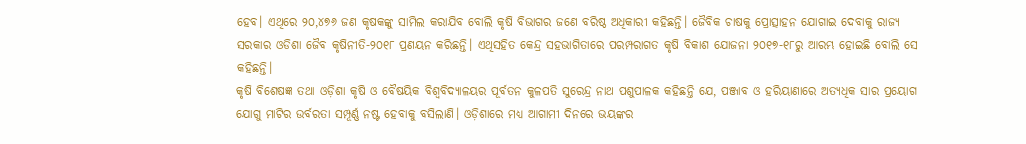ହେବ। ଏଥିରେ ୨୦,୪୭୬ ଜଣ କୃଷକଙ୍କୁ ସାମିଲ କରାଯିବ ବୋଲି କୃଷି ବିଭାଗର ଜଣେ ବରିଷ୍ଠ ଅଧିକାରୀ କହିଛନ୍ତି। ଜୈବିକ ଚାଷକୁ ପ୍ରୋତ୍ସାହନ ଯୋଗାଇ ଦେବାକୁ ରାଜ୍ୟ ସରକାର ଓଡିଶା ଜୈବ କୃଷିନୀତି-୨୦୧୮ ପ୍ରଣୟନ କରିଛନ୍ତି। ଏଥିସହିତ କେନ୍ଦ୍ର ସହଭାଗିତାରେ ପରମ୍ପରାଗତ କୃଷି ବିକାଶ ଯୋଜନା ୨୦୧୭-୧୮ରୁ ଆରମ୍ଭ ହୋଇଛି ବୋଲି ସେ କହିଛନ୍ତି।
କୃଷି ବିଶେଷଜ୍ଞ ତଥା ଓଡ଼ିଶା କୃଷି ଓ ବୈଷୟିକ ବିଶ୍ୱବିଦ୍ୟାଳୟର ପୂର୍ବତନ କୁଳପତି ସୁରେନ୍ଦ୍ର ନାଥ ପଶୁପାଳକ କହିଛନ୍ତି ଯେ, ପଞ୍ଜାବ ଓ ହରିୟାଣାରେ ଅତ୍ୟଧିକ ସାର ପ୍ରୟୋଗ ଯୋଗୁ ମାଟିର ଉର୍ବରତା ସମ୍ପୂର୍ଣ୍ଣ ନଷ୍ଟ ହେବାକୁ ବସିଲାଣି। ଓଡ଼ିଶାରେ ମଧ୍ୟ ଆଗାମୀ ଦିନରେ ଭୟଙ୍କର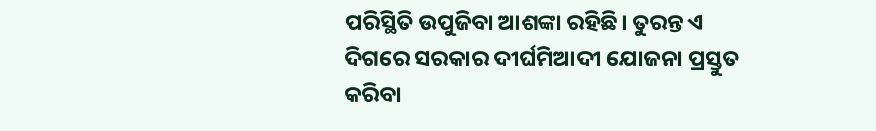ପରିସ୍ଥିତି ଉପୁଜିବା ଆଶଙ୍କା ରହିଛି। ତୁରନ୍ତ ଏ ଦିଗରେ ସରକାର ଦୀର୍ଘମିଆଦୀ ଯୋଜନା ପ୍ରସ୍ତୁତ କରିବା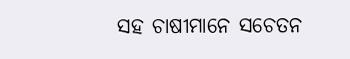ସହ ଚାଷୀମାନେ ସଚେତନ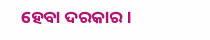ହେବା ଦରକାର।